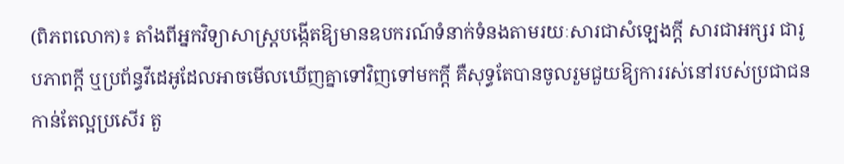(ពិភពលោក)៖ តាំងពីអ្នកវិទ្យាសាស្ត្របង្កើតឱ្យមានឧបករណ៍ទំនាក់ទំនងតាមរយៈសារជាសំឡេងក្ដី សារជាអក្សរ ជារូបភាពក្ដី ឬប្រព័ន្ធវីដេអូដែលអាចមើលឃើញគ្នាទៅវិញទៅមកក្ដី គឺសុទ្ធតែបានចូលរួមជួយឱ្យការរស់នៅរបស់ប្រជាជនកាន់តែល្អប្រសើរ តួ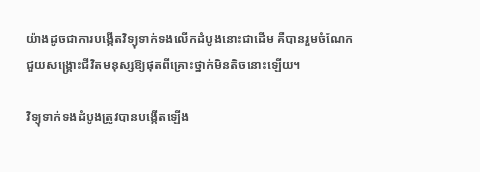យ៉ាងដូចជាការបង្កើតវិទ្យុទាក់ទងលើកដំបូងនោះជាដើម គឺបានរួមចំណែកជួយសង្គ្រោះជីវិតមនុស្សឱ្យផុតពីគ្រោះថ្នាក់មិនតិចនោះឡើយ។

វិទ្យុទាក់ទងដំបូងត្រូវបានបង្កើតឡើង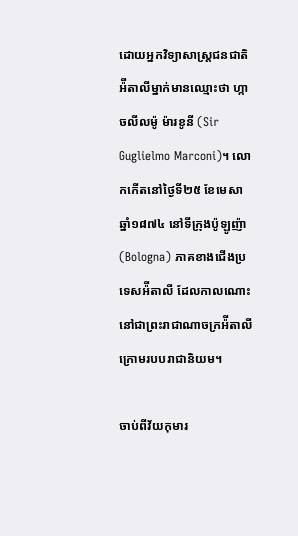ដោយអ្នកវិទ្យាសាស្ត្រជនជាតិអ៉ីតាលីម្នាក់មានឈ្មោះថា ហ្កាចលីលម៉ូ ម៉ារខូនី (Sir Guglielmo Marconi)។ លោកកើតនៅថ្ងៃទី២៥ ខែមេសា ឆ្នាំ១៨៧៤ នៅទីក្រុងប៉ូឡូញ៉ា (Bologna) ភាគខាងជើងប្រទេសអ៉ីតាលី ដែលកាលណោះនៅជាព្រះរាជាណាចក្រអ៉ីតាលី ក្រោមរបបរាជានិយម។

ចាប់ពីវ័យកុមារ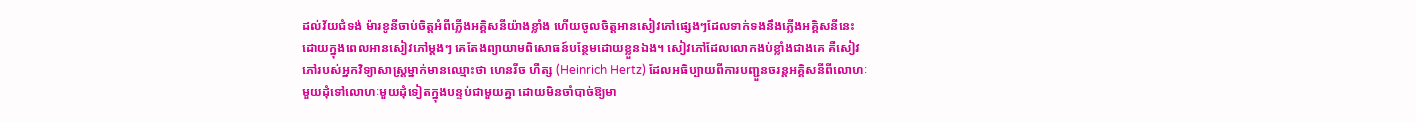ដល់វ័យជំទង់ ម៉ារខូនីចាប់ចិត្តអំពីភ្លើងអគ្គិសនីយ៉ាងខ្លាំង ហើយចូលចិត្តអានសៀវភៅផ្សេងៗដែលទាក់ទងនឹងភ្លើងអគ្គិសនីនេះ ដោយក្នុងពេលអានសៀវភៅម្ដងៗ គេតែងព្យាយាមពិសោធន៍បន្ថែមដោយខ្លួនឯង។ សៀវភៅដែលលោកងប់ខ្លាំងជាងគេ គឺសៀវភៅរបស់អ្នកវិទ្យាសាស្ត្រម្នាក់មានឈ្មោះថា ហេនរីច ហឺត្ស (Heinrich Hertz) ដែលអធិប្បាយពីការបញ្ជួនចរន្តអគ្គិសនីពីលោហៈមួយដុំទៅលោហៈមួយដុំទៀតក្នុងបន្ទប់ជាមួយគ្នា ដោយមិនចាំបាច់ឱ្យមា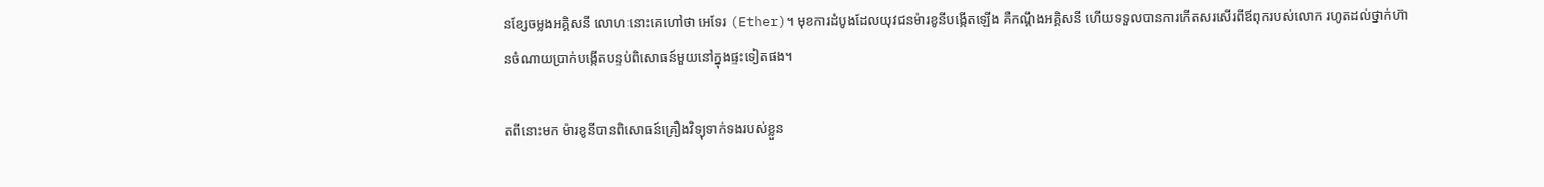នខ្សែចម្លងអគ្គិសនី លោហៈនោះគេហៅថា អេទែរ (Ether)។ មុខការដំបូងដែលយុវជនម៉ារខូនីបង្កើតឡើង គឺកណ្ដឹងអគ្គិសនី ហើយទទួលបានការកើតសរសើរពីឪពុករបស់លោក រហូតដល់ថ្នាក់ហ៊ានចំណាយប្រាក់បង្កើតបន្ទប់ពិសោធន៍មួយនៅក្នុងផ្ទះទៀតផង។

តពីនោះមក ម៉ារខូនីបានពិសោធន៍គ្រឿងវិទ្យុទាក់ទងរបស់ខ្លួន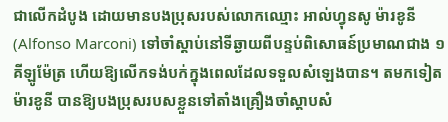ជាលើកដំបូង ដោយមានបងប្រុសរបស់លោកឈ្មោះ អាល់ហ្វុនសូ ម៉ារខូនី (Alfonso Marconi) ទៅចាំស្ដាប់នៅទីឆ្ងាយពីបន្ទប់ពិសោធន៍ប្រមាណជាង ១ គីឡូម៉ែត្រ ហើយឱ្យលើកទង់បក់ក្នុងពេលដែលទទួលសំឡេងបាន។ តមកទៀត ម៉ារខូនី បានឱ្យបងប្រុសរបសខ្លួនទៅតាំងគ្រឿងចាំស្ដាបសំ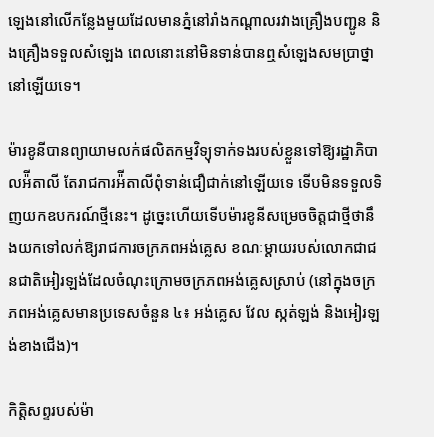ឡេងនៅលើកន្លែងមួយដែលមានភ្នំនៅរាំងកណ្ដាលរវាងគ្រឿងបញ្ជូន និងគ្រឿងទទួលសំឡេង ពេលនោះនៅមិនទាន់បានឮសំឡេងសមប្រាថ្នានៅឡើយទេ។

ម៉ារខូនីបានព្យាយាមលក់ផលិតកម្មវិទ្យុទាក់ទងរបស់ខ្លួនទៅឱ្យរដ្ឋាភិបាលអ៉ីតាលី តែរាជការអ៉ីតាលីពុំទាន់ជឿជាក់នៅឡើយទេ ទើបមិនទទួលទិញយកឧបករណ៍ថ្មីនេះ។ ដូច្នេះហើយទើបម៉ារខូនីសម្រេចចិត្តជាថ្មីថានឹងយកទៅលក់ឱ្យរាជការចក្រភពអង់គ្លេស ខណៈម្ដាយរបស់លោកជាជនជាតិអៀរឡង់ដែលចំណុះក្រោមចក្រភពអង់គ្លេសស្រាប់ (នៅក្នុងចក្រភពអង់គ្លេសមានប្រទេសចំនួន ៤៖ អង់គ្លេស វែល ស្កត់ឡង់ និងអៀរឡង់ខាងជើង)។

កិត្តិសព្ទរបស់ម៉ា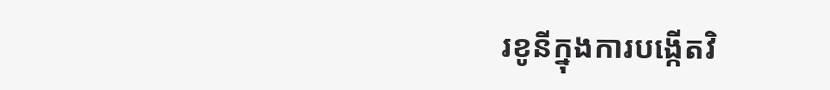រខូនីក្នុងការបង្កើតវិ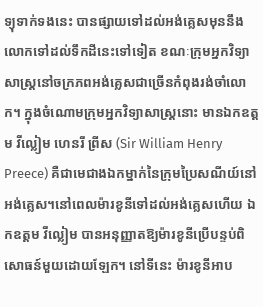ទ្យុទាក់ទងនេះ បានផ្សាយទៅដល់អង់គ្លេសមុននឹងលោកទៅដល់ទឹកដីនេះទៅទៀត ខណៈក្រុមអ្នកវិទ្យាសាស្ត្រនៅចក្រភពអង់គ្លេសជាច្រើនកំពុងរង់ចាំលោក។ ក្នុងចំណោមក្រុមអ្នកវិទ្យាសាស្ត្រនោះ មានឯកឧត្តម វីល្លៀម ហេនរី ព្រីស (Sir William Henry Preece) គឺជាមេជាងឯកម្នាក់នៃក្រុមប្រៃសណីយ៍នៅអង់គ្លេស។នៅពេលម៉ារខូនីទៅដល់អង់គ្លេសហើយ ឯកឧត្តម វីល្លៀម បានអនុញ្ញាតឱ្យម៉ារខូនីប្រើបន្ទប់ពិសោធន៍មួយដោយឡែក។ នៅទីនេះ ម៉ារខូនីអាប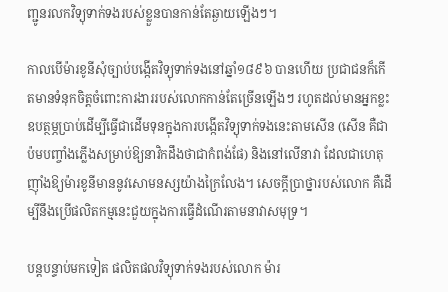ញ្ជូនរលកវិទ្យុទាក់ទងរបស់ខ្លួនបានកាន់តែឆ្ងាយឡើងៗ។

កាលបើម៉ារខូនីសុំច្បាប់បង្កើតវិទ្យុទាក់ទងនៅឆ្នាំ១៨៩៦ បានហើយ ប្រជាជនក៏កើតមានទំនុកចិត្តចំពោះការងាររបស់លោកកាន់តែច្រើនឡើងៗ រហូតដល់មានអ្នកខ្លះឧបត្ថម្ភប្រាប់ដើម្បីធ្វើជាដើមទុនក្នុងការបង្កើតវិទ្យុទាក់ទងនេះតាមសើន (សើន គឺជាប៉មបញ្ចាំងភ្លើងសម្រាប់ឱ្យនាវិកដឹងថាជាកំពង់ផែ) និងនៅលើនាវា ដែលជាហេតុញ៉ាំងឱ្យម៉ារខូនីមាននូវសោមនស្សយ៉ាងក្រៃលែង។ សេចក្ដីប្រាថ្នារបស់លោក គឺដើម្បីនឹងប្រើផលិតកម្មនេះជួយក្នុងការធ្វើដំណើរតាមនាវាសមុទ្រ។

បន្តបន្ទាប់មកទៀត ផលិតផលវិទ្យុទាក់ទងរបស់លោក ម៉ារ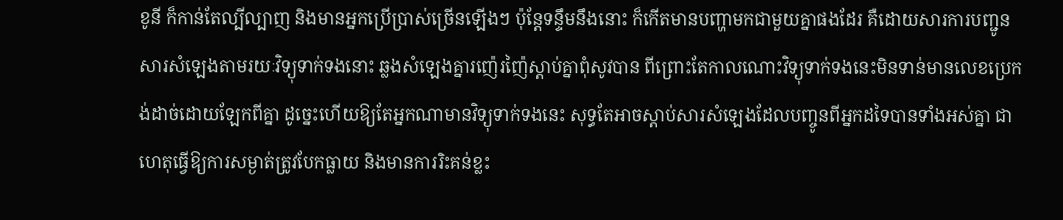ខូនី ក៏កាន់តែល្បីល្បាញ និងមានអ្នកប្រើប្រាស់ច្រើនឡើងៗ ប៉ុន្តែទន្ទឹមនឹងនោះ ក៏កើតមានបញ្ហាមកជាមួយគ្នាផងដែរ គឺដោយសារការបញ្ជូនសារសំឡេងតាមរយៈវិទ្យុទាក់ទងនោះ ឆ្លងសំឡេងគ្នារញ៉េរញ៉ៃស្ដាប់គ្នាពុំសូវបាន ពីព្រោះតែកាលណោះវិទ្យុទាក់ទងនេះមិនទាន់មានលេខប្រេកង់ដាច់ដោយឡែកពីគ្នា ដូច្នេះហើយឱ្យតែអ្នកណាមានវិទ្យុទាក់ទងនេះ សុទ្ធតែអាចស្ដាប់សារសំឡេងដែលបញ្ចូនពីអ្នកដទៃបានទាំងអស់គ្នា ជាហេតុធ្វើឱ្យការសម្ងាត់ត្រូវបែកធ្លាយ និងមានការរិះគន់ខ្លះ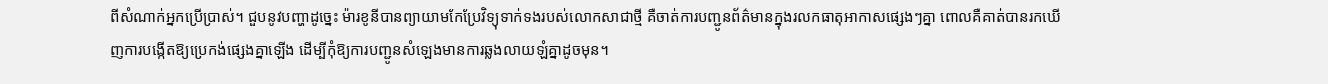ពីសំណាក់អ្នកប្រើប្រាស់។ ជួបនូវបញ្ហាដូច្នេះ ម៉ារខូនីបានព្យាយាមកែប្រែវិទ្យុទាក់ទងរបស់លោកសាជាថ្មី គឺចាត់ការបញ្ជូនព័ត៌មានក្នុងរលកធាតុអាកាសផ្សេងៗគ្នា ពោលគឺគាត់បានរកឃើញការបង្កើតឱ្យប្រេកង់ផ្សេងគ្នាឡើង ដើម្បីកុំឱ្យការបញ្ជូនសំឡេងមានការឆ្លងលាយឡំគ្នាដូចមុន។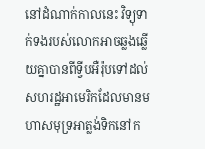នៅដំណាក់កាលនេះ វិទ្យុទាក់ទងរបស់លោកអាចឆ្លងឆ្លើយគ្នាបានពីទ្វីបអឺរ៉ុបទៅដល់សហរដ្ឋអាមេរិកដែលមានមហាសមុទ្រអាត្លង់ទិកនៅក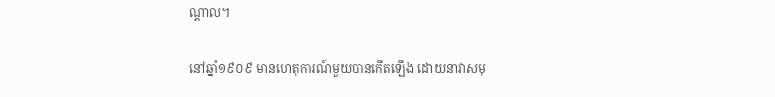ណ្ដាល។

នៅឆ្នាំ១៩០៩ មានហេតុការណ៍មួយបានកើតឡើង ដោយនាវាសមុ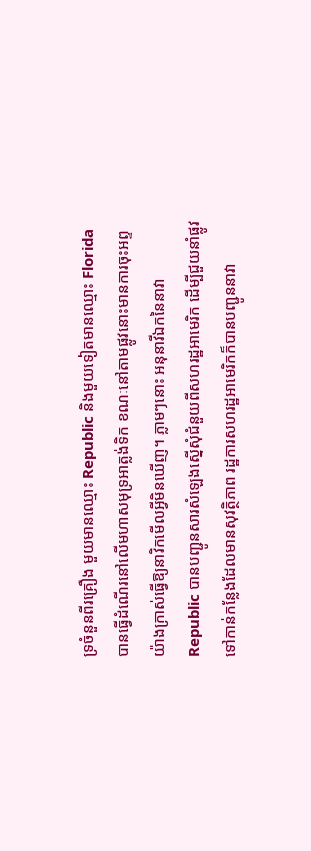ទ្រចំនួនពីរគ្រឿង មួយមានឈ្មោះ Republic និងមួយទៀតមានឈ្មោះ Florida បានធ្វើដំណើរនៅលើមហាសមុទ្រអាត្លង់ទិក ខណៈនៅតាមផ្លូវនោះមានការចុះអព្ទយ៉ាងក្រាស់ធ្វើឱ្យនាវិកមើលអ្វីមិនឃើញ។ ភ្លាមៗនោះ អនុនាវីឯកនៃនាវា Republic បានបញ្ជូនសារសំឡេងស្នើសុំជំនួយពីសហរដ្ឋអាមេរិក ដើម្បីជួយនាំផ្លូវទៅកាន់កន្លែងដែលមានសុវត្ថិភាព រដ្ឋការសហរដ្ឋអាមេរិកក៏បានបញ្ជូននាវា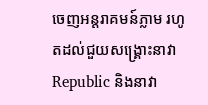ចេញអន្តរាគមន៍ភ្លាម រហូតដល់ជួយសង្គ្រោះនាវា Republic និងនាវា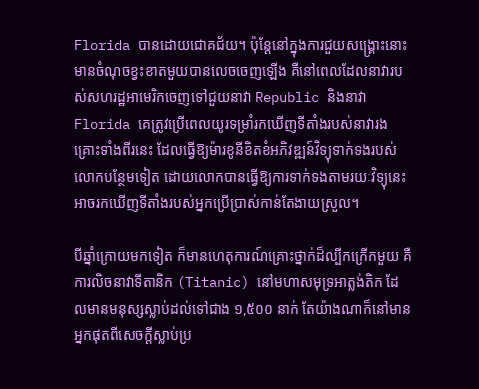Florida បានដោយជោគជ័យ។ ប៉ុន្តែនៅក្នុងការជួយសង្គ្រោះនោះមានចំណុចខ្វះខាតមួយបានលេចចេញឡើង គឺនៅពេលដែលនាវារបស់សហរដ្ឋអាមេរិកចេញទៅជួយនាវា Republic និងនាវា Florida គេត្រូវប្រើពេលយូរទម្រាំរកឃើញទីតាំងរបស់នាវារងគ្រោះទាំងពីរនេះ ដែលធ្វើឱ្យម៉ារខូនីខិតខំអភិវឌ្ឍន៍វិទ្យុទាក់ទងរបស់លោកបន្ថែមទៀត ដោយលោកបានធ្វើឱ្យការទាក់ទងតាមរយៈវិទ្យុនេះ អាចរកឃើញទីតាំងរបស់អ្នកប្រើប្រាស់កាន់តែងាយស្រួល។

បីឆ្នាំក្រោយមកទៀត ក៏មានហេតុការណ៍គ្រោះថ្នាក់ដ៏ល្បីកក្រើកមួយ គឺការលិចនាវាទីតានិក (Titanic) នៅមហាសមុទ្រអាត្លង់តិក ដែលមានមនុស្សស្លាប់ដល់ទៅជាង ១,៥០០ នាក់ តែយ៉ាងណាក៏នៅមានអ្នកផុតពីសេចក្ដីស្លាប់ប្រ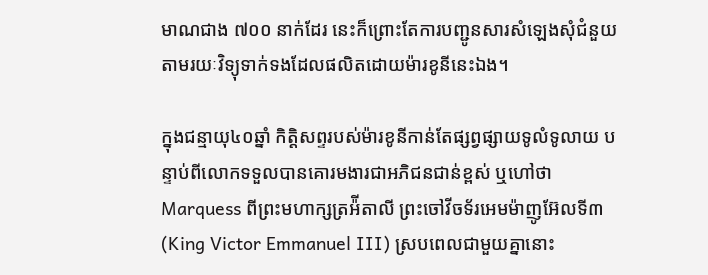មាណជាង ៧០០ នាក់ដែរ នេះក៏ព្រោះតែការបញ្ជូនសារសំឡេងសុំជំនួយតាមរយៈវិទ្យុទាក់ទងដែលផលិតដោយម៉ារខូនីនេះឯង។

ក្នុងជន្មាយុ៤០ឆ្នាំ កិត្តិសព្ទរបស់ម៉ារខូនីកាន់តែផ្សព្វផ្សាយទូលំទូលាយ បន្ទាប់ពីលោកទទួលបានគោរមងារជាអភិជនជាន់ខ្ពស់ ឬហៅថា Marquess ពីព្រះមហាក្សត្រអ៉ីតាលី ព្រះចៅវីចទ័រអេមម៉ាញូអ៊ែលទី៣ (King Victor Emmanuel III) ស្របពេលជាមួយគ្នានោះ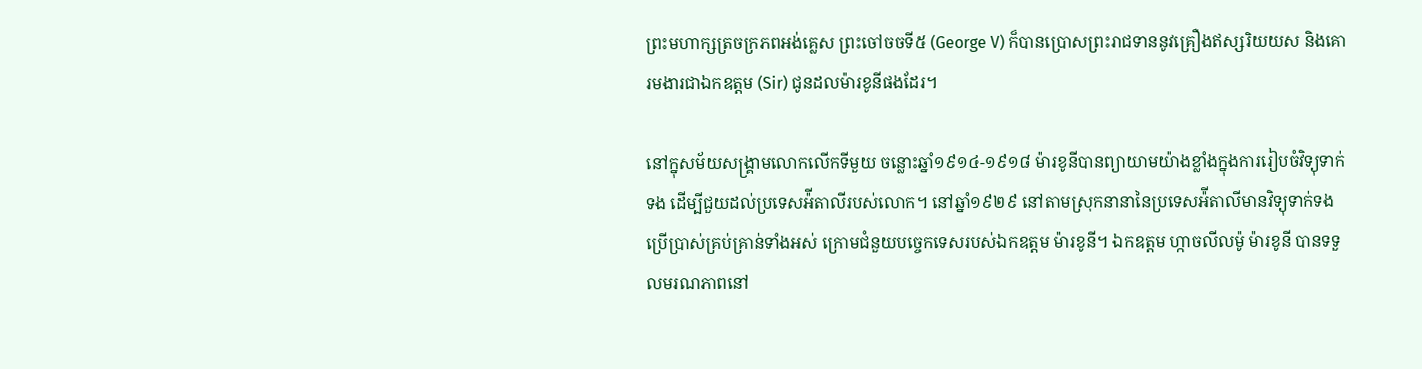ព្រះមហាក្សត្រចក្រភពអង់គ្លេស ព្រះចៅចចទី៥ (George V) ក៏បានប្រោសព្រះរាជទាននូវគ្រឿងឥស្សរិយយស និងគោរមងារជាឯកឧត្តម (Sir) ជូនដលម៉ារខូនីផងដែរ។

នៅក្នុសម័យសង្គ្រាមលោកលើកទីមួយ ចន្លោះឆ្នាំ១៩១៤-១៩១៨ ម៉ារខូនីបានព្យាយាមយ៉ាងខ្លាំងក្នុងការរៀបចំវិទ្យុទាក់ទង ដើម្បីជួយដល់ប្រទេសអ៉ីតាលីរបស់លោក។ នៅឆ្នាំ១៩២៩ នៅតាមស្រុកនានានៃប្រទេសអ៉ីតាលីមានវិទ្យុទាក់ទងប្រើប្រាស់គ្រប់គ្រាន់ទាំងអស់ ក្រោមជំនួយបច្ចេកទេសរបស់ឯកឧត្តម ម៉ារខូនី។ ឯកឧត្តម ហ្កាចលីលម៉ូ ម៉ារខូនី បានទទួលមរណភាពនៅ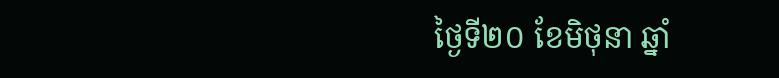ថ្ងៃទី២០ ខែមិថុនា ឆ្នាំ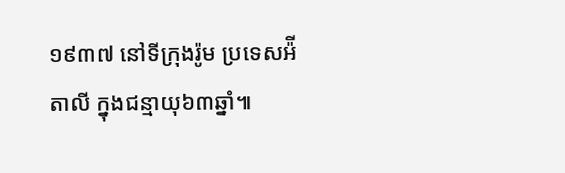១៩៣៧ នៅទីក្រុងរ៉ូម ប្រទេសអ៉ីតាលី ក្នុងជន្មាយុ៦៣ឆ្នាំ៕